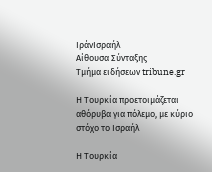ΙράνΙσραήλ
Αίθουσα Σύνταξης
Τμήμα ειδήσεων tribune.gr

Η Τουρκία προετοιμάζεται αθόρυβα για πόλεμο, με κύριο στόχο το Ισραήλ

Η Τουρκία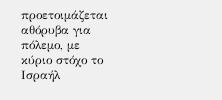προετοιμάζεται αθόρυβα για πόλεμο, με κύριο στόχο το Ισραήλ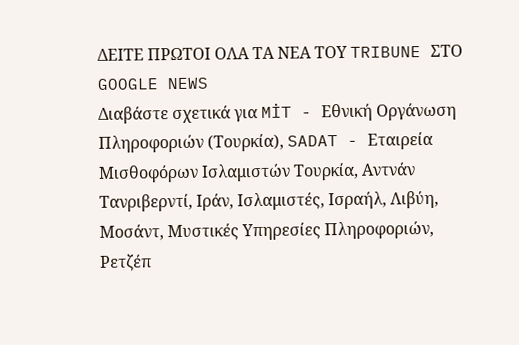ΔΕΙΤΕ ΠΡΩΤΟΙ ΟΛΑ ΤΑ ΝΕΑ ΤΟΥ TRIBUNE ΣΤΟ GOOGLE NEWS
Διαβάστε σχετικά για MİT - Εθνική Οργάνωση Πληροφοριών (Τουρκία), SADAT - Εταιρεία Μισθοφόρων Ισλαμιστών Τουρκία, Αντνάν Τανριβερντί, Ιράν, Ισλαμιστές, Ισραήλ, Λιβύη, Μοσάντ, Μυστικές Υπηρεσίες Πληροφοριών, Ρετζέπ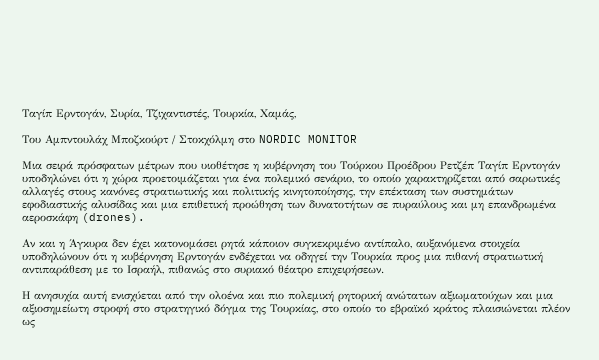Ταγίπ Ερντογάν, Συρία, Τζιχαντιστές, Τουρκία, Χαμάς,

Του Αμπντουλάχ Μποζκούρτ / Στοκχόλμη στο NORDIC MONITOR

Μια σειρά πρόσφατων μέτρων που υιοθέτησε η κυβέρνηση του Τούρκου Προέδρου Ρετζέπ Ταγίπ Ερντογάν υποδηλώνει ότι η χώρα προετοιμάζεται για ένα πολεμικό σενάριο, το οποίο χαρακτηρίζεται από σαρωτικές αλλαγές στους κανόνες στρατιωτικής και πολιτικής κινητοποίησης, την επέκταση των συστημάτων εφοδιαστικής αλυσίδας και μια επιθετική προώθηση των δυνατοτήτων σε πυραύλους και μη επανδρωμένα αεροσκάφη (drones).

Αν και η Άγκυρα δεν έχει κατονομάσει ρητά κάποιον συγκεκριμένο αντίπαλο, αυξανόμενα στοιχεία υποδηλώνουν ότι η κυβέρνηση Ερντογάν ενδέχεται να οδηγεί την Τουρκία προς μια πιθανή στρατιωτική αντιπαράθεση με το Ισραήλ, πιθανώς στο συριακό θέατρο επιχειρήσεων.

Η ανησυχία αυτή ενισχύεται από την ολοένα και πιο πολεμική ρητορική ανώτατων αξιωματούχων και μια αξιοσημείωτη στροφή στο στρατηγικό δόγμα της Τουρκίας, στο οποίο το εβραϊκό κράτος πλαισιώνεται πλέον ως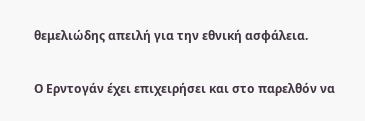θεμελιώδης απειλή για την εθνική ασφάλεια.

Ο Ερντογάν έχει επιχειρήσει και στο παρελθόν να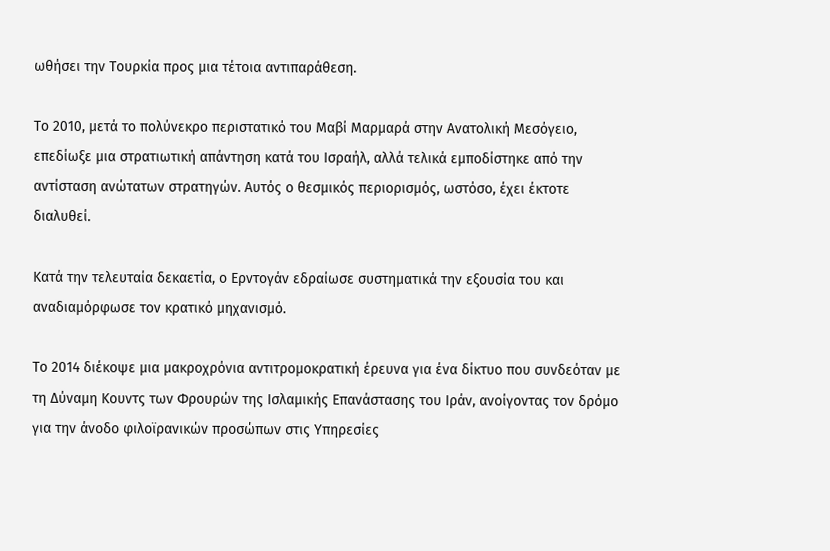ωθήσει την Τουρκία προς μια τέτοια αντιπαράθεση.

Το 2010, μετά το πολύνεκρο περιστατικό του Μαβί Μαρμαρά στην Ανατολική Μεσόγειο, επεδίωξε μια στρατιωτική απάντηση κατά του Ισραήλ, αλλά τελικά εμποδίστηκε από την αντίσταση ανώτατων στρατηγών. Αυτός ο θεσμικός περιορισμός, ωστόσο, έχει έκτοτε διαλυθεί.

Κατά την τελευταία δεκαετία, ο Ερντογάν εδραίωσε συστηματικά την εξουσία του και αναδιαμόρφωσε τον κρατικό μηχανισμό.

Το 2014 διέκοψε μια μακροχρόνια αντιτρομοκρατική έρευνα για ένα δίκτυο που συνδεόταν με τη Δύναμη Κουντς των Φρουρών της Ισλαμικής Επανάστασης του Ιράν, ανοίγοντας τον δρόμο για την άνοδο φιλοϊρανικών προσώπων στις Υπηρεσίες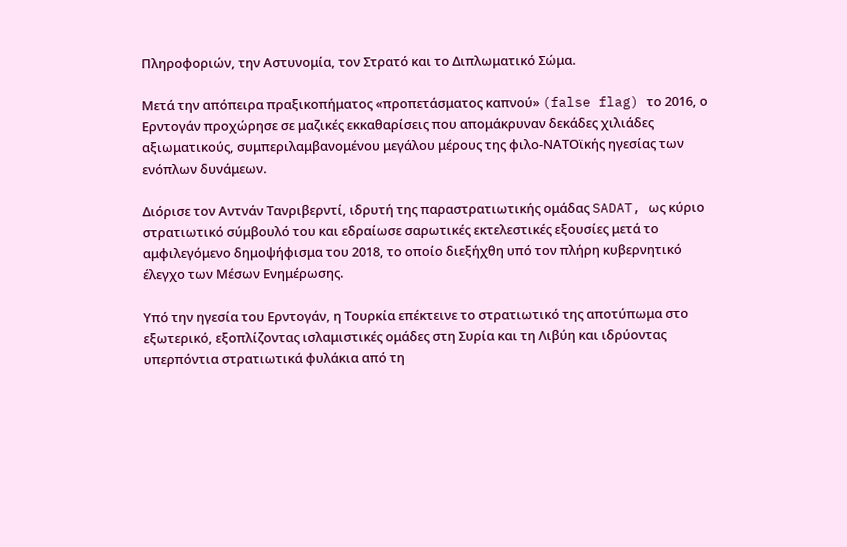Πληροφοριών, την Αστυνομία, τον Στρατό και το Διπλωματικό Σώμα.

Μετά την απόπειρα πραξικοπήματος «προπετάσματος καπνού» (false flag) το 2016, ο Ερντογάν προχώρησε σε μαζικές εκκαθαρίσεις που απομάκρυναν δεκάδες χιλιάδες αξιωματικούς, συμπεριλαμβανομένου μεγάλου μέρους της φιλο-ΝΑΤΟϊκής ηγεσίας των ενόπλων δυνάμεων.

Διόρισε τον Αντνάν Τανριβερντί, ιδρυτή της παραστρατιωτικής ομάδας SADAT, ως κύριο στρατιωτικό σύμβουλό του και εδραίωσε σαρωτικές εκτελεστικές εξουσίες μετά το αμφιλεγόμενο δημοψήφισμα του 2018, το οποίο διεξήχθη υπό τον πλήρη κυβερνητικό έλεγχο των Μέσων Ενημέρωσης.

Υπό την ηγεσία του Ερντογάν, η Τουρκία επέκτεινε το στρατιωτικό της αποτύπωμα στο εξωτερικό, εξοπλίζοντας ισλαμιστικές ομάδες στη Συρία και τη Λιβύη και ιδρύοντας υπερπόντια στρατιωτικά φυλάκια από τη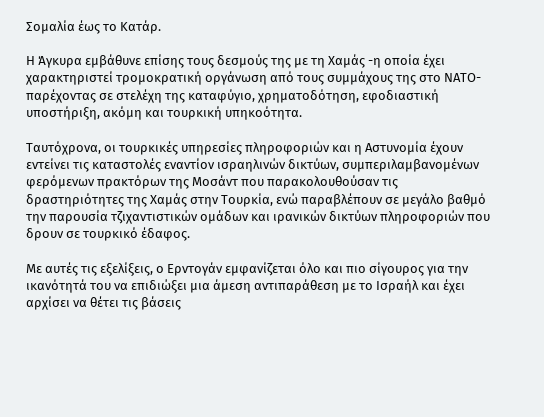Σομαλία έως το Κατάρ.

Η Άγκυρα εμβάθυνε επίσης τους δεσμούς της με τη Χαμάς -η οποία έχει χαρακτηριστεί τρομοκρατική οργάνωση από τους συμμάχους της στο ΝΑΤΟ- παρέχοντας σε στελέχη της καταφύγιο, χρηματοδότηση, εφοδιαστική υποστήριξη, ακόμη και τουρκική υπηκοότητα.

Ταυτόχρονα, οι τουρκικές υπηρεσίες πληροφοριών και η Αστυνομία έχουν εντείνει τις καταστολές εναντίον ισραηλινών δικτύων, συμπεριλαμβανομένων φερόμενων πρακτόρων της Μοσάντ που παρακολουθούσαν τις δραστηριότητες της Χαμάς στην Τουρκία, ενώ παραβλέπουν σε μεγάλο βαθμό την παρουσία τζιχαντιστικών ομάδων και ιρανικών δικτύων πληροφοριών που δρουν σε τουρκικό έδαφος.

Με αυτές τις εξελίξεις, ο Ερντογάν εμφανίζεται όλο και πιο σίγουρος για την ικανότητά του να επιδιώξει μια άμεση αντιπαράθεση με το Ισραήλ και έχει αρχίσει να θέτει τις βάσεις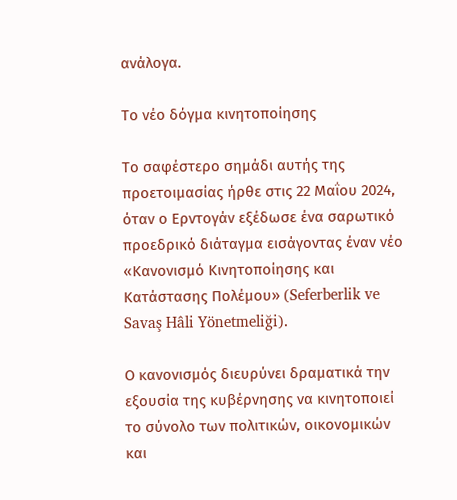ανάλογα.

Το νέο δόγμα κινητοποίησης

Το σαφέστερο σημάδι αυτής της προετοιμασίας ήρθε στις 22 Μαΐου 2024, όταν ο Ερντογάν εξέδωσε ένα σαρωτικό προεδρικό διάταγμα εισάγοντας έναν νέο «Κανονισμό Κινητοποίησης και Κατάστασης Πολέμου» (Seferberlik ve Savaş Hâli Yönetmeliği).

Ο κανονισμός διευρύνει δραματικά την εξουσία της κυβέρνησης να κινητοποιεί το σύνολο των πολιτικών, οικονομικών και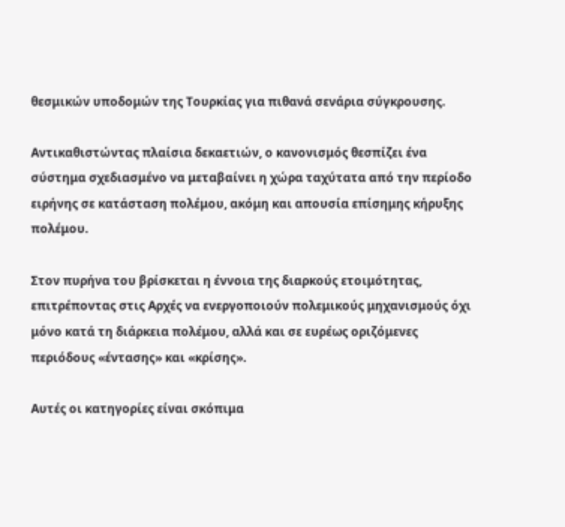θεσμικών υποδομών της Τουρκίας για πιθανά σενάρια σύγκρουσης.

Αντικαθιστώντας πλαίσια δεκαετιών, ο κανονισμός θεσπίζει ένα σύστημα σχεδιασμένο να μεταβαίνει η χώρα ταχύτατα από την περίοδο ειρήνης σε κατάσταση πολέμου, ακόμη και απουσία επίσημης κήρυξης πολέμου.

Στον πυρήνα του βρίσκεται η έννοια της διαρκούς ετοιμότητας, επιτρέποντας στις Αρχές να ενεργοποιούν πολεμικούς μηχανισμούς όχι μόνο κατά τη διάρκεια πολέμου, αλλά και σε ευρέως οριζόμενες περιόδους «έντασης» και «κρίσης».

Αυτές οι κατηγορίες είναι σκόπιμα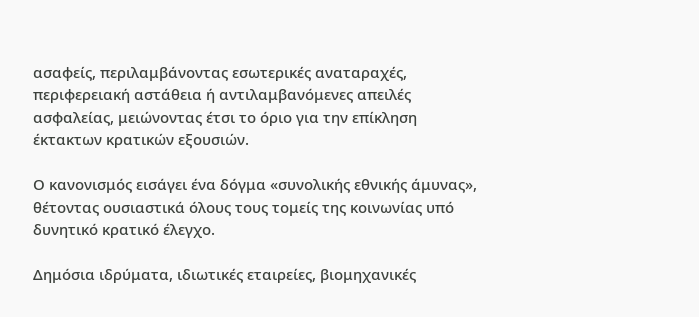ασαφείς, περιλαμβάνοντας εσωτερικές αναταραχές, περιφερειακή αστάθεια ή αντιλαμβανόμενες απειλές ασφαλείας, μειώνοντας έτσι το όριο για την επίκληση έκτακτων κρατικών εξουσιών.

Ο κανονισμός εισάγει ένα δόγμα «συνολικής εθνικής άμυνας», θέτοντας ουσιαστικά όλους τους τομείς της κοινωνίας υπό δυνητικό κρατικό έλεγχο.

Δημόσια ιδρύματα, ιδιωτικές εταιρείες, βιομηχανικές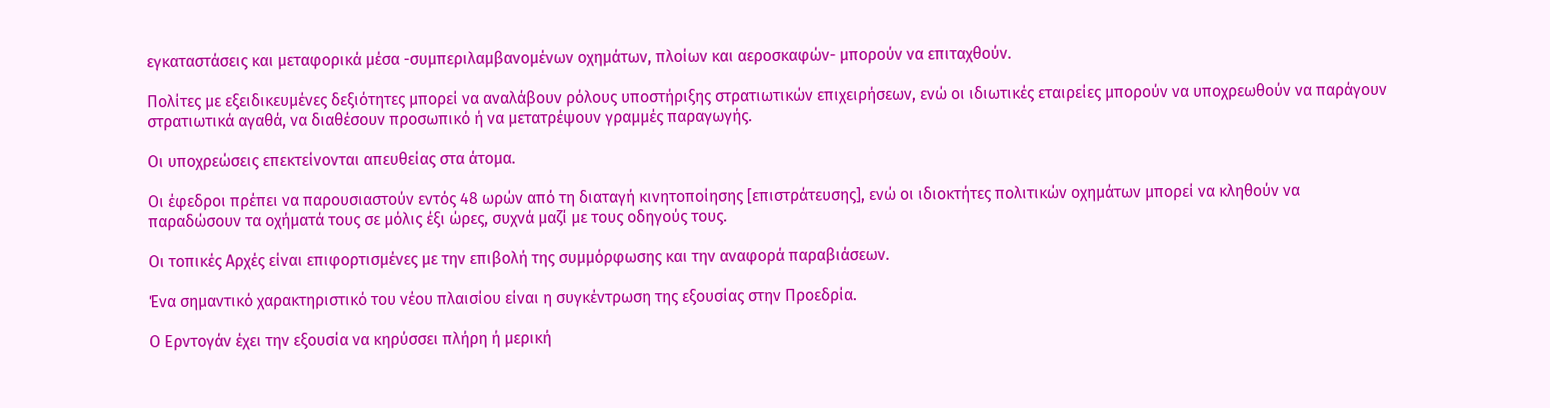εγκαταστάσεις και μεταφορικά μέσα -συμπεριλαμβανομένων οχημάτων, πλοίων και αεροσκαφών- μπορούν να επιταχθούν.

Πολίτες με εξειδικευμένες δεξιότητες μπορεί να αναλάβουν ρόλους υποστήριξης στρατιωτικών επιχειρήσεων, ενώ οι ιδιωτικές εταιρείες μπορούν να υποχρεωθούν να παράγουν στρατιωτικά αγαθά, να διαθέσουν προσωπικό ή να μετατρέψουν γραμμές παραγωγής.

Οι υποχρεώσεις επεκτείνονται απευθείας στα άτομα.

Οι έφεδροι πρέπει να παρουσιαστούν εντός 48 ωρών από τη διαταγή κινητοποίησης [επιστράτευσης], ενώ οι ιδιοκτήτες πολιτικών οχημάτων μπορεί να κληθούν να παραδώσουν τα οχήματά τους σε μόλις έξι ώρες, συχνά μαζί με τους οδηγούς τους.

Οι τοπικές Αρχές είναι επιφορτισμένες με την επιβολή της συμμόρφωσης και την αναφορά παραβιάσεων.

Ένα σημαντικό χαρακτηριστικό του νέου πλαισίου είναι η συγκέντρωση της εξουσίας στην Προεδρία.

Ο Ερντογάν έχει την εξουσία να κηρύσσει πλήρη ή μερική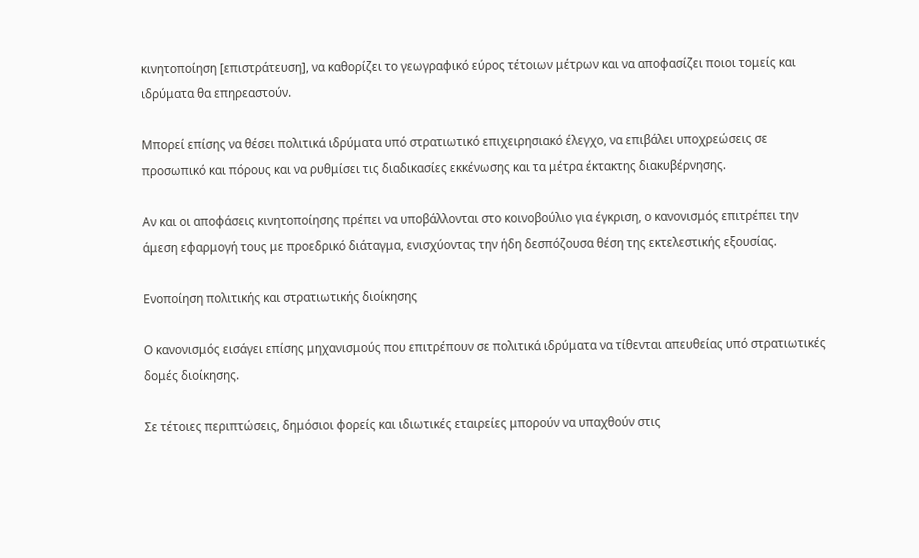κινητοποίηση [επιστράτευση], να καθορίζει το γεωγραφικό εύρος τέτοιων μέτρων και να αποφασίζει ποιοι τομείς και ιδρύματα θα επηρεαστούν.

Μπορεί επίσης να θέσει πολιτικά ιδρύματα υπό στρατιωτικό επιχειρησιακό έλεγχο, να επιβάλει υποχρεώσεις σε προσωπικό και πόρους και να ρυθμίσει τις διαδικασίες εκκένωσης και τα μέτρα έκτακτης διακυβέρνησης.

Αν και οι αποφάσεις κινητοποίησης πρέπει να υποβάλλονται στο κοινοβούλιο για έγκριση, ο κανονισμός επιτρέπει την άμεση εφαρμογή τους με προεδρικό διάταγμα, ενισχύοντας την ήδη δεσπόζουσα θέση της εκτελεστικής εξουσίας.

Ενοποίηση πολιτικής και στρατιωτικής διοίκησης

Ο κανονισμός εισάγει επίσης μηχανισμούς που επιτρέπουν σε πολιτικά ιδρύματα να τίθενται απευθείας υπό στρατιωτικές δομές διοίκησης.

Σε τέτοιες περιπτώσεις, δημόσιοι φορείς και ιδιωτικές εταιρείες μπορούν να υπαχθούν στις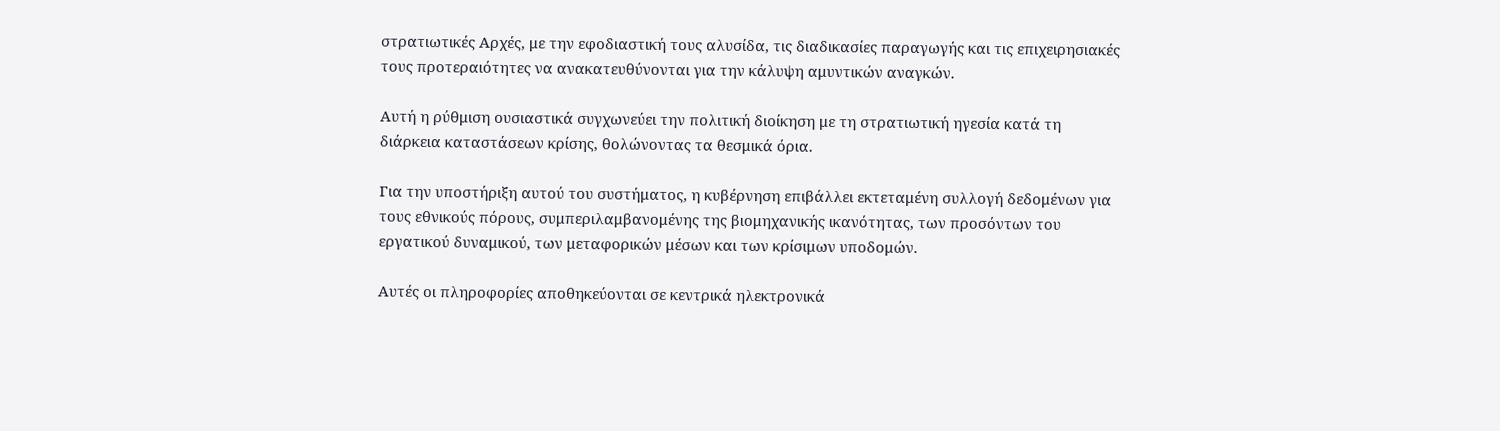στρατιωτικές Αρχές, με την εφοδιαστική τους αλυσίδα, τις διαδικασίες παραγωγής και τις επιχειρησιακές τους προτεραιότητες να ανακατευθύνονται για την κάλυψη αμυντικών αναγκών.

Αυτή η ρύθμιση ουσιαστικά συγχωνεύει την πολιτική διοίκηση με τη στρατιωτική ηγεσία κατά τη διάρκεια καταστάσεων κρίσης, θολώνοντας τα θεσμικά όρια.

Για την υποστήριξη αυτού του συστήματος, η κυβέρνηση επιβάλλει εκτεταμένη συλλογή δεδομένων για τους εθνικούς πόρους, συμπεριλαμβανομένης της βιομηχανικής ικανότητας, των προσόντων του εργατικού δυναμικού, των μεταφορικών μέσων και των κρίσιμων υποδομών.

Αυτές οι πληροφορίες αποθηκεύονται σε κεντρικά ηλεκτρονικά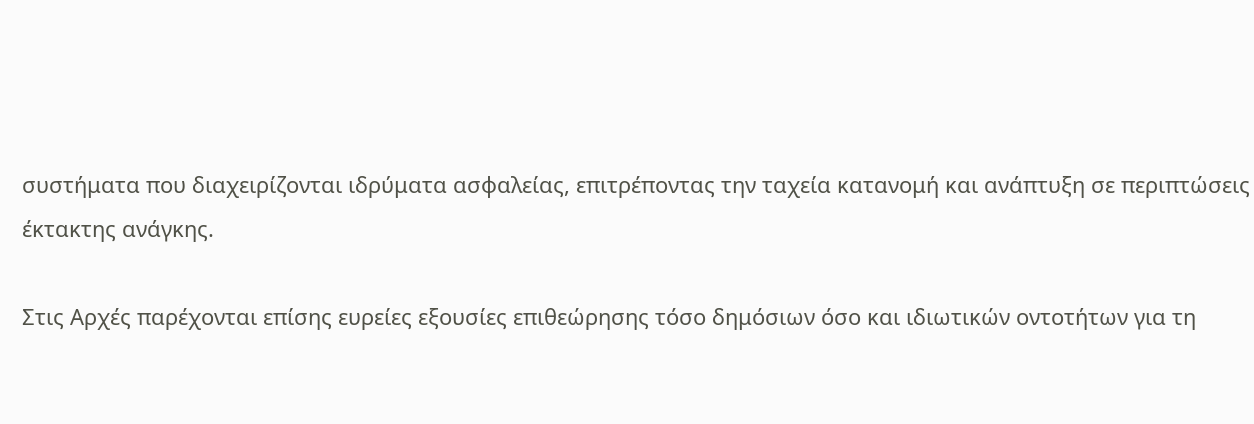συστήματα που διαχειρίζονται ιδρύματα ασφαλείας, επιτρέποντας την ταχεία κατανομή και ανάπτυξη σε περιπτώσεις έκτακτης ανάγκης.

Στις Αρχές παρέχονται επίσης ευρείες εξουσίες επιθεώρησης τόσο δημόσιων όσο και ιδιωτικών οντοτήτων για τη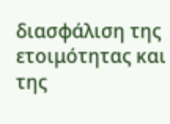διασφάλιση της ετοιμότητας και της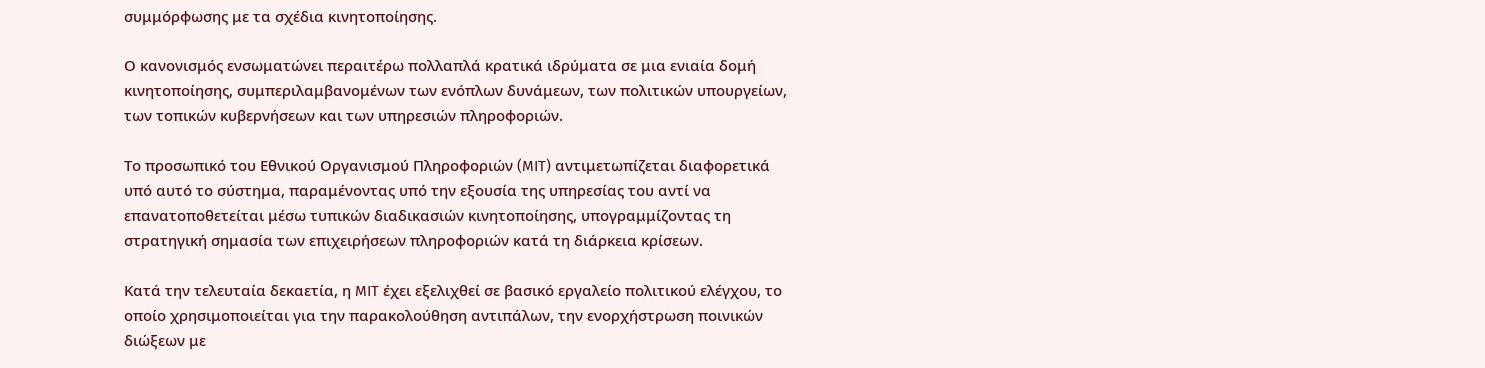συμμόρφωσης με τα σχέδια κινητοποίησης.

Ο κανονισμός ενσωματώνει περαιτέρω πολλαπλά κρατικά ιδρύματα σε μια ενιαία δομή κινητοποίησης, συμπεριλαμβανομένων των ενόπλων δυνάμεων, των πολιτικών υπουργείων, των τοπικών κυβερνήσεων και των υπηρεσιών πληροφοριών.

Το προσωπικό του Εθνικού Οργανισμού Πληροφοριών (MIT) αντιμετωπίζεται διαφορετικά υπό αυτό το σύστημα, παραμένοντας υπό την εξουσία της υπηρεσίας του αντί να επανατοποθετείται μέσω τυπικών διαδικασιών κινητοποίησης, υπογραμμίζοντας τη στρατηγική σημασία των επιχειρήσεων πληροφοριών κατά τη διάρκεια κρίσεων.

Κατά την τελευταία δεκαετία, η MIT έχει εξελιχθεί σε βασικό εργαλείο πολιτικού ελέγχου, το οποίο χρησιμοποιείται για την παρακολούθηση αντιπάλων, την ενορχήστρωση ποινικών διώξεων με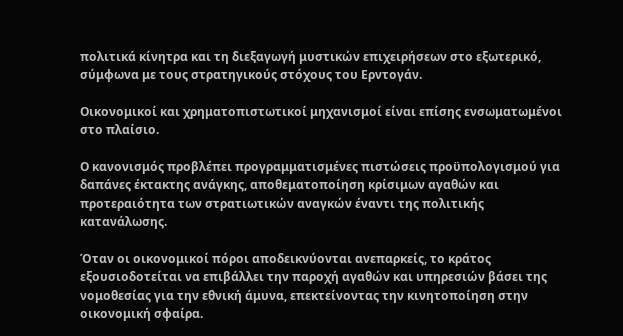πολιτικά κίνητρα και τη διεξαγωγή μυστικών επιχειρήσεων στο εξωτερικό, σύμφωνα με τους στρατηγικούς στόχους του Ερντογάν.

Οικονομικοί και χρηματοπιστωτικοί μηχανισμοί είναι επίσης ενσωματωμένοι στο πλαίσιο.

Ο κανονισμός προβλέπει προγραμματισμένες πιστώσεις προϋπολογισμού για δαπάνες έκτακτης ανάγκης, αποθεματοποίηση κρίσιμων αγαθών και προτεραιότητα των στρατιωτικών αναγκών έναντι της πολιτικής κατανάλωσης.

Όταν οι οικονομικοί πόροι αποδεικνύονται ανεπαρκείς, το κράτος εξουσιοδοτείται να επιβάλλει την παροχή αγαθών και υπηρεσιών βάσει της νομοθεσίας για την εθνική άμυνα, επεκτείνοντας την κινητοποίηση στην οικονομική σφαίρα.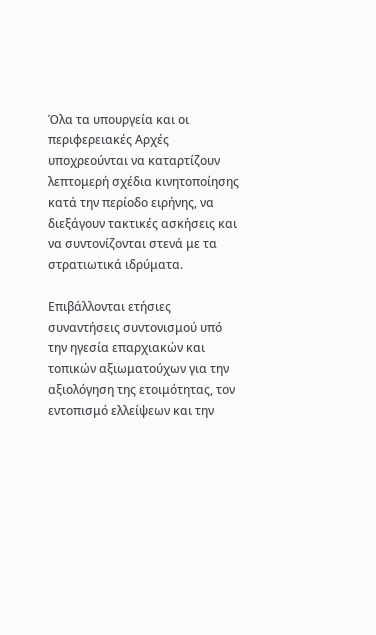Όλα τα υπουργεία και οι περιφερειακές Αρχές υποχρεούνται να καταρτίζουν λεπτομερή σχέδια κινητοποίησης κατά την περίοδο ειρήνης, να διεξάγουν τακτικές ασκήσεις και να συντονίζονται στενά με τα στρατιωτικά ιδρύματα.

Επιβάλλονται ετήσιες συναντήσεις συντονισμού υπό την ηγεσία επαρχιακών και τοπικών αξιωματούχων για την αξιολόγηση της ετοιμότητας, τον εντοπισμό ελλείψεων και την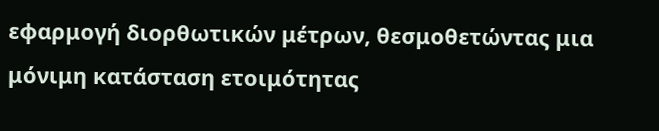εφαρμογή διορθωτικών μέτρων, θεσμοθετώντας μια μόνιμη κατάσταση ετοιμότητας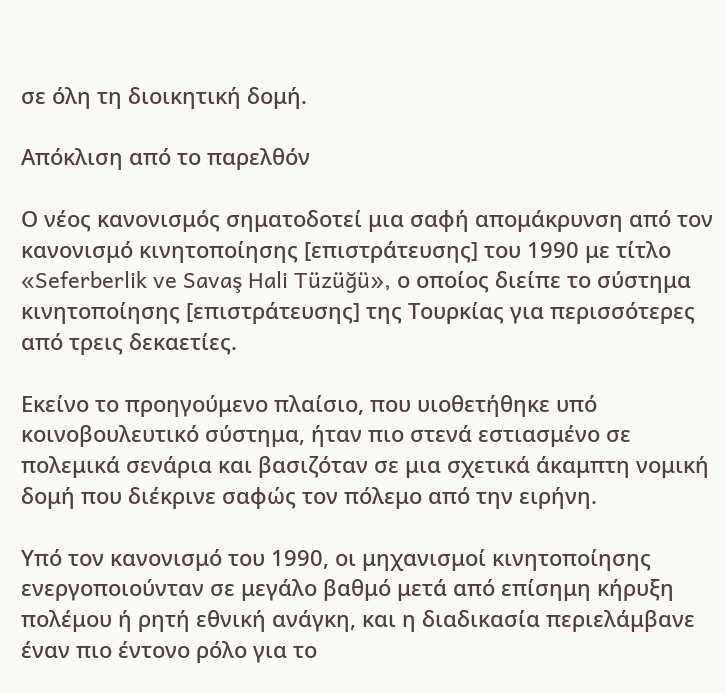σε όλη τη διοικητική δομή.

Απόκλιση από το παρελθόν

Ο νέος κανονισμός σηματοδοτεί μια σαφή απομάκρυνση από τον κανονισμό κινητοποίησης [επιστράτευσης] του 1990 με τίτλο «Seferberlik ve Savaş Hali Tüzüğü», ο οποίος διείπε το σύστημα κινητοποίησης [επιστράτευσης] της Τουρκίας για περισσότερες από τρεις δεκαετίες.

Εκείνο το προηγούμενο πλαίσιο, που υιοθετήθηκε υπό κοινοβουλευτικό σύστημα, ήταν πιο στενά εστιασμένο σε πολεμικά σενάρια και βασιζόταν σε μια σχετικά άκαμπτη νομική δομή που διέκρινε σαφώς τον πόλεμο από την ειρήνη.

Υπό τον κανονισμό του 1990, οι μηχανισμοί κινητοποίησης ενεργοποιούνταν σε μεγάλο βαθμό μετά από επίσημη κήρυξη πολέμου ή ρητή εθνική ανάγκη, και η διαδικασία περιελάμβανε έναν πιο έντονο ρόλο για το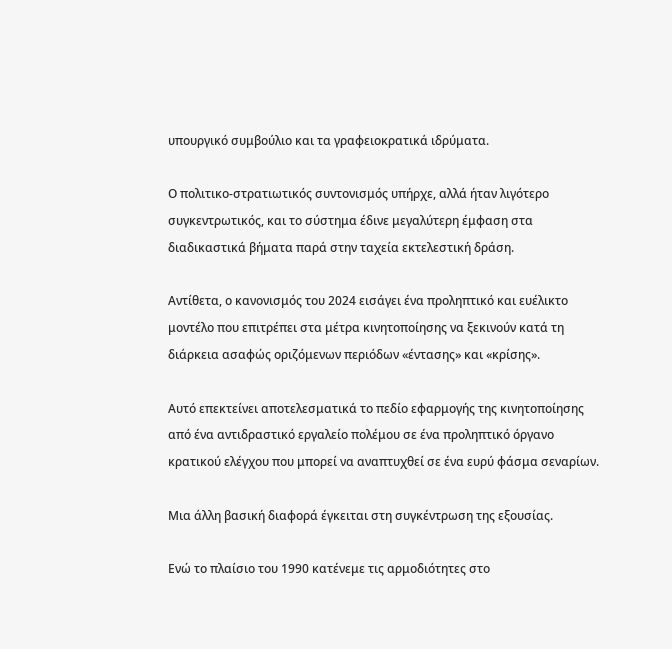υπουργικό συμβούλιο και τα γραφειοκρατικά ιδρύματα.

Ο πολιτικο-στρατιωτικός συντονισμός υπήρχε, αλλά ήταν λιγότερο συγκεντρωτικός, και το σύστημα έδινε μεγαλύτερη έμφαση στα διαδικαστικά βήματα παρά στην ταχεία εκτελεστική δράση.

Αντίθετα, ο κανονισμός του 2024 εισάγει ένα προληπτικό και ευέλικτο μοντέλο που επιτρέπει στα μέτρα κινητοποίησης να ξεκινούν κατά τη διάρκεια ασαφώς οριζόμενων περιόδων «έντασης» και «κρίσης».

Αυτό επεκτείνει αποτελεσματικά το πεδίο εφαρμογής της κινητοποίησης από ένα αντιδραστικό εργαλείο πολέμου σε ένα προληπτικό όργανο κρατικού ελέγχου που μπορεί να αναπτυχθεί σε ένα ευρύ φάσμα σεναρίων.

Μια άλλη βασική διαφορά έγκειται στη συγκέντρωση της εξουσίας.

Ενώ το πλαίσιο του 1990 κατένεμε τις αρμοδιότητες στο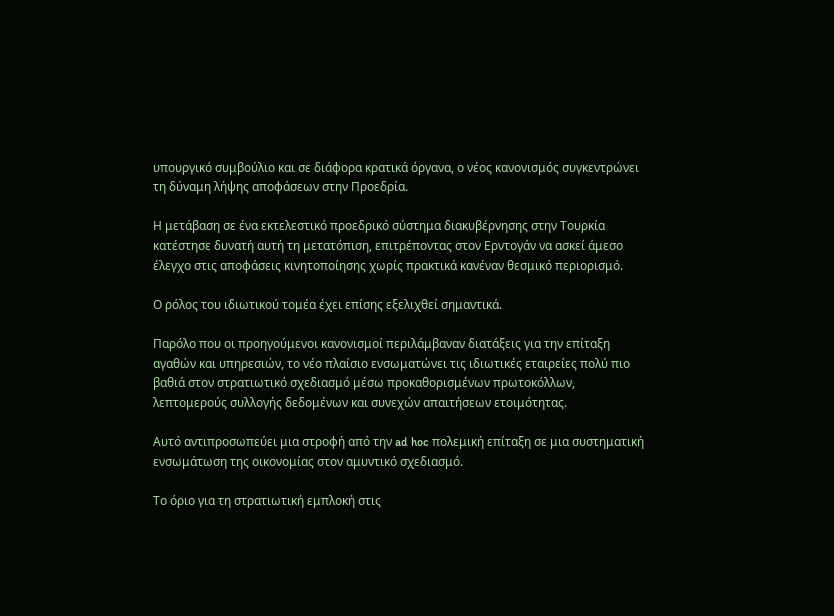υπουργικό συμβούλιο και σε διάφορα κρατικά όργανα, ο νέος κανονισμός συγκεντρώνει τη δύναμη λήψης αποφάσεων στην Προεδρία.

Η μετάβαση σε ένα εκτελεστικό προεδρικό σύστημα διακυβέρνησης στην Τουρκία κατέστησε δυνατή αυτή τη μετατόπιση, επιτρέποντας στον Ερντογάν να ασκεί άμεσο έλεγχο στις αποφάσεις κινητοποίησης χωρίς πρακτικά κανέναν θεσμικό περιορισμό.

Ο ρόλος του ιδιωτικού τομέα έχει επίσης εξελιχθεί σημαντικά.

Παρόλο που οι προηγούμενοι κανονισμοί περιλάμβαναν διατάξεις για την επίταξη αγαθών και υπηρεσιών, το νέο πλαίσιο ενσωματώνει τις ιδιωτικές εταιρείες πολύ πιο βαθιά στον στρατιωτικό σχεδιασμό μέσω προκαθορισμένων πρωτοκόλλων, λεπτομερούς συλλογής δεδομένων και συνεχών απαιτήσεων ετοιμότητας.

Αυτό αντιπροσωπεύει μια στροφή από την ad hoc πολεμική επίταξη σε μια συστηματική ενσωμάτωση της οικονομίας στον αμυντικό σχεδιασμό.

Το όριο για τη στρατιωτική εμπλοκή στις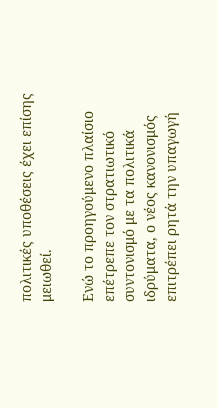πολιτικές υποθέσεις έχει επίσης μειωθεί.

Ενώ το προηγούμενο πλαίσιο επέτρεπε τον στρατιωτικό συντονισμό με τα πολιτικά ιδρύματα, ο νέος κανονισμός επιτρέπει ρητά την υπαγωγή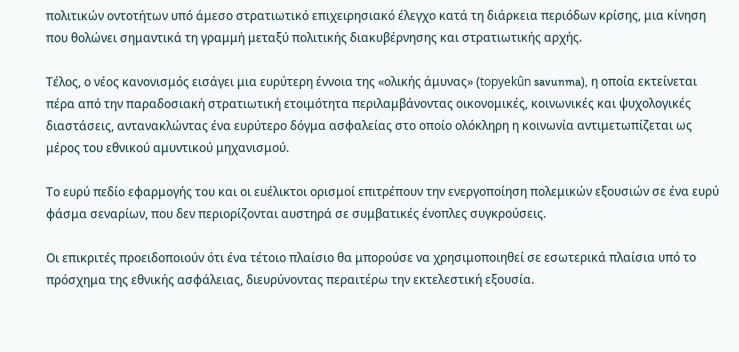πολιτικών οντοτήτων υπό άμεσο στρατιωτικό επιχειρησιακό έλεγχο κατά τη διάρκεια περιόδων κρίσης, μια κίνηση που θολώνει σημαντικά τη γραμμή μεταξύ πολιτικής διακυβέρνησης και στρατιωτικής αρχής.

Τέλος, ο νέος κανονισμός εισάγει μια ευρύτερη έννοια της «ολικής άμυνας» (topyekûn savunma), η οποία εκτείνεται πέρα από την παραδοσιακή στρατιωτική ετοιμότητα περιλαμβάνοντας οικονομικές, κοινωνικές και ψυχολογικές διαστάσεις, αντανακλώντας ένα ευρύτερο δόγμα ασφαλείας στο οποίο ολόκληρη η κοινωνία αντιμετωπίζεται ως μέρος του εθνικού αμυντικού μηχανισμού.

Το ευρύ πεδίο εφαρμογής του και οι ευέλικτοι ορισμοί επιτρέπουν την ενεργοποίηση πολεμικών εξουσιών σε ένα ευρύ φάσμα σεναρίων, που δεν περιορίζονται αυστηρά σε συμβατικές ένοπλες συγκρούσεις.

Οι επικριτές προειδοποιούν ότι ένα τέτοιο πλαίσιο θα μπορούσε να χρησιμοποιηθεί σε εσωτερικά πλαίσια υπό το πρόσχημα της εθνικής ασφάλειας, διευρύνοντας περαιτέρω την εκτελεστική εξουσία.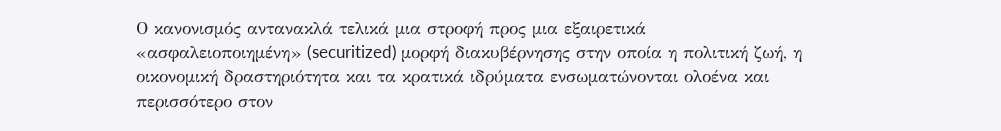Ο κανονισμός αντανακλά τελικά μια στροφή προς μια εξαιρετικά «ασφαλειοποιημένη» (securitized) μορφή διακυβέρνησης στην οποία η πολιτική ζωή, η οικονομική δραστηριότητα και τα κρατικά ιδρύματα ενσωματώνονται ολοένα και περισσότερο στον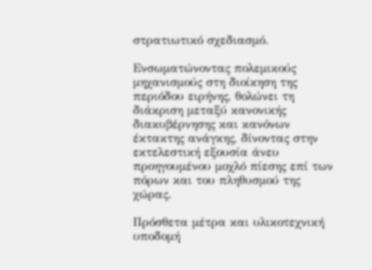στρατιωτικό σχεδιασμό.

Ενσωματώνοντας πολεμικούς μηχανισμούς στη διοίκηση της περιόδου ειρήνης, θολώνει τη διάκριση μεταξύ κανονικής διακυβέρνησης και κανόνων έκτακτης ανάγκης, δίνοντας στην εκτελεστική εξουσία άνευ προηγουμένου μοχλό πίεσης επί των πόρων και του πληθυσμού της χώρας.

Πρόσθετα μέτρα και υλικοτεχνική υποδομή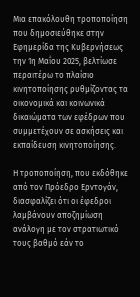Μια επακόλουθη τροποποίηση που δημοσιεύθηκε στην Εφημερίδα της Κυβερνήσεως την 1η Μαΐου 2025, βελτίωσε περαιτέρω το πλαίσιο κινητοποίησης ρυθμίζοντας τα οικονομικά και κοινωνικά δικαιώματα των εφέδρων που συμμετέχουν σε ασκήσεις και εκπαίδευση κινητοποίησης.

Η τροποποίηση, που εκδόθηκε από τον Πρόεδρο Ερντογάν, διασφαλίζει ότι οι έφεδροι λαμβάνουν αποζημίωση ανάλογη με τον στρατιωτικό τους βαθμό εάν το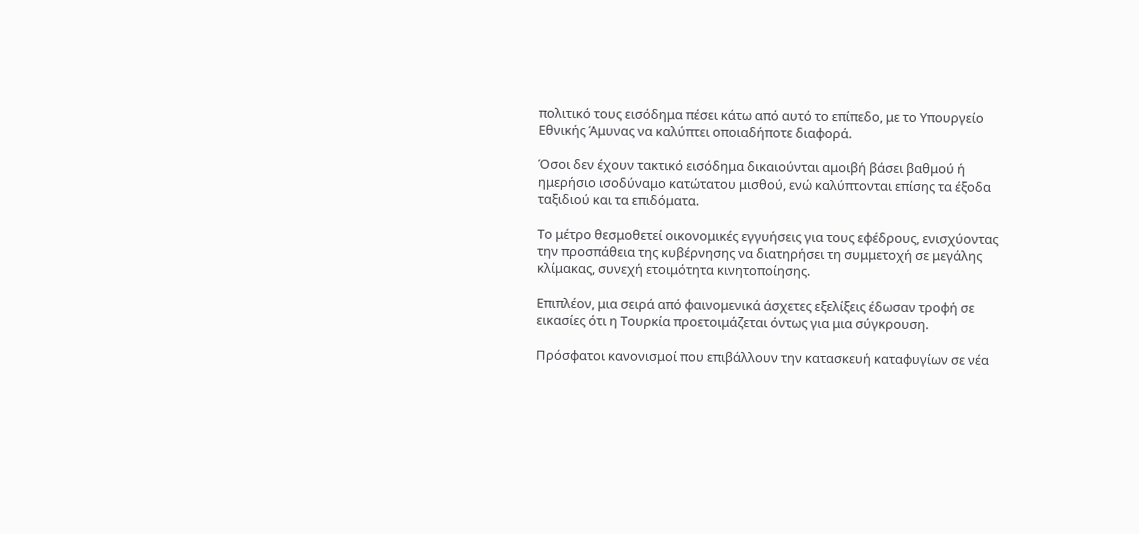πολιτικό τους εισόδημα πέσει κάτω από αυτό το επίπεδο, με το Υπουργείο Εθνικής Άμυνας να καλύπτει οποιαδήποτε διαφορά.

Όσοι δεν έχουν τακτικό εισόδημα δικαιούνται αμοιβή βάσει βαθμού ή ημερήσιο ισοδύναμο κατώτατου μισθού, ενώ καλύπτονται επίσης τα έξοδα ταξιδιού και τα επιδόματα.

Το μέτρο θεσμοθετεί οικονομικές εγγυήσεις για τους εφέδρους, ενισχύοντας την προσπάθεια της κυβέρνησης να διατηρήσει τη συμμετοχή σε μεγάλης κλίμακας, συνεχή ετοιμότητα κινητοποίησης.

Επιπλέον, μια σειρά από φαινομενικά άσχετες εξελίξεις έδωσαν τροφή σε εικασίες ότι η Τουρκία προετοιμάζεται όντως για μια σύγκρουση.

Πρόσφατοι κανονισμοί που επιβάλλουν την κατασκευή καταφυγίων σε νέα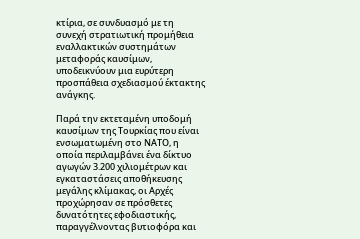κτίρια, σε συνδυασμό με τη συνεχή στρατιωτική προμήθεια εναλλακτικών συστημάτων μεταφοράς καυσίμων, υποδεικνύουν μια ευρύτερη προσπάθεια σχεδιασμού έκτακτης ανάγκης.

Παρά την εκτεταμένη υποδομή καυσίμων της Τουρκίας που είναι ενσωματωμένη στο ΝΑΤΟ, η οποία περιλαμβάνει ένα δίκτυο αγωγών 3.200 χιλιομέτρων και εγκαταστάσεις αποθήκευσης μεγάλης κλίμακας, οι Αρχές προχώρησαν σε πρόσθετες δυνατότητες εφοδιαστικής, παραγγέλνοντας βυτιοφόρα και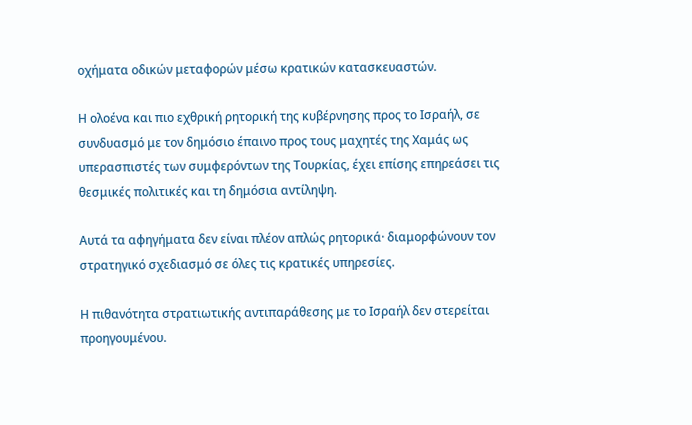οχήματα οδικών μεταφορών μέσω κρατικών κατασκευαστών.

Η ολοένα και πιο εχθρική ρητορική της κυβέρνησης προς το Ισραήλ, σε συνδυασμό με τον δημόσιο έπαινο προς τους μαχητές της Χαμάς ως υπερασπιστές των συμφερόντων της Τουρκίας, έχει επίσης επηρεάσει τις θεσμικές πολιτικές και τη δημόσια αντίληψη.

Αυτά τα αφηγήματα δεν είναι πλέον απλώς ρητορικά· διαμορφώνουν τον στρατηγικό σχεδιασμό σε όλες τις κρατικές υπηρεσίες.

Η πιθανότητα στρατιωτικής αντιπαράθεσης με το Ισραήλ δεν στερείται προηγουμένου.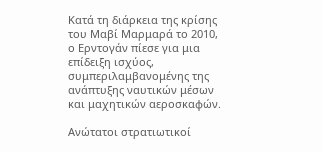Κατά τη διάρκεια της κρίσης του Μαβί Μαρμαρά το 2010, ο Ερντογάν πίεσε για μια επίδειξη ισχύος, συμπεριλαμβανομένης της ανάπτυξης ναυτικών μέσων και μαχητικών αεροσκαφών.

Ανώτατοι στρατιωτικοί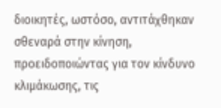διοικητές, ωστόσο, αντιτάχθηκαν σθεναρά στην κίνηση, προειδοποιώντας για τον κίνδυνο κλιμάκωσης, τις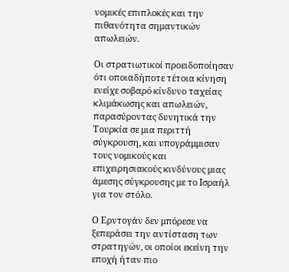νομικές επιπλοκές και την πιθανότητα σημαντικών απωλειών.

Οι στρατιωτικοί προειδοποίησαν ότι οποιαδήποτε τέτοια κίνηση ενείχε σοβαρό κίνδυνο ταχείας κλιμάκωσης και απωλειών, παρασύροντας δυνητικά την Τουρκία σε μια περιττή σύγκρουση, και υπογράμμισαν τους νομικούς και επιχειρησιακούς κινδύνους μιας άμεσης σύγκρουσης με το Ισραήλ για τον στόλο.

Ο Ερντογάν δεν μπόρεσε να ξεπεράσει την αντίσταση των στρατηγών, οι οποίοι εκείνη την εποχή ήταν πιο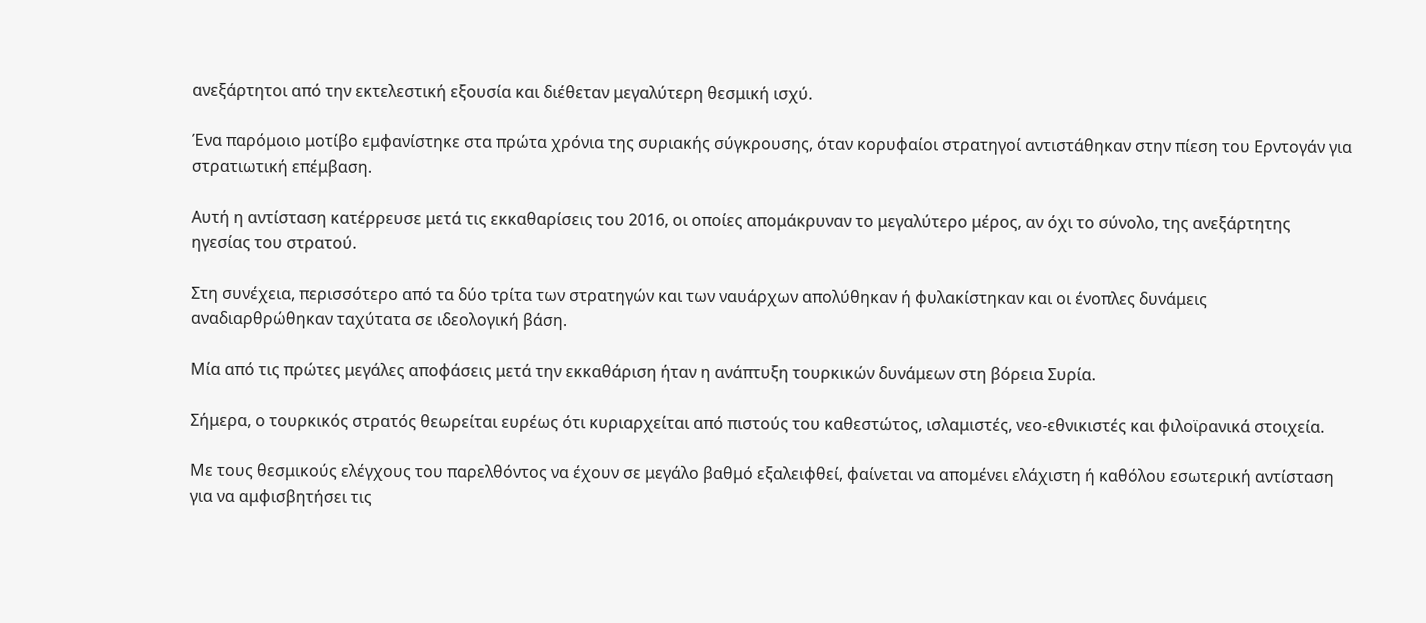ανεξάρτητοι από την εκτελεστική εξουσία και διέθεταν μεγαλύτερη θεσμική ισχύ.

Ένα παρόμοιο μοτίβο εμφανίστηκε στα πρώτα χρόνια της συριακής σύγκρουσης, όταν κορυφαίοι στρατηγοί αντιστάθηκαν στην πίεση του Ερντογάν για στρατιωτική επέμβαση.

Αυτή η αντίσταση κατέρρευσε μετά τις εκκαθαρίσεις του 2016, οι οποίες απομάκρυναν το μεγαλύτερο μέρος, αν όχι το σύνολο, της ανεξάρτητης ηγεσίας του στρατού.

Στη συνέχεια, περισσότερο από τα δύο τρίτα των στρατηγών και των ναυάρχων απολύθηκαν ή φυλακίστηκαν και οι ένοπλες δυνάμεις αναδιαρθρώθηκαν ταχύτατα σε ιδεολογική βάση.

Μία από τις πρώτες μεγάλες αποφάσεις μετά την εκκαθάριση ήταν η ανάπτυξη τουρκικών δυνάμεων στη βόρεια Συρία.

Σήμερα, ο τουρκικός στρατός θεωρείται ευρέως ότι κυριαρχείται από πιστούς του καθεστώτος, ισλαμιστές, νεο-εθνικιστές και φιλοϊρανικά στοιχεία.

Με τους θεσμικούς ελέγχους του παρελθόντος να έχουν σε μεγάλο βαθμό εξαλειφθεί, φαίνεται να απομένει ελάχιστη ή καθόλου εσωτερική αντίσταση για να αμφισβητήσει τις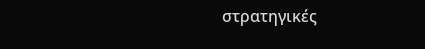στρατηγικές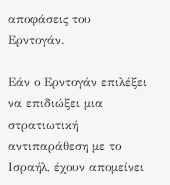αποφάσεις του Ερντογάν.

Εάν ο Ερντογάν επιλέξει να επιδιώξει μια στρατιωτική αντιπαράθεση με το Ισραήλ, έχουν απομείνει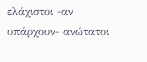ελάχιστοι -αν υπάρχουν- ανώτατοι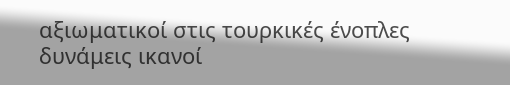αξιωματικοί στις τουρκικές ένοπλες δυνάμεις ικανοί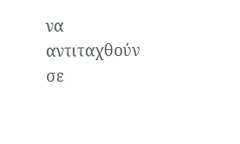να αντιταχθούν σε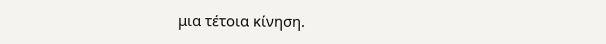μια τέτοια κίνηση.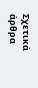Σχετικά άρθρα